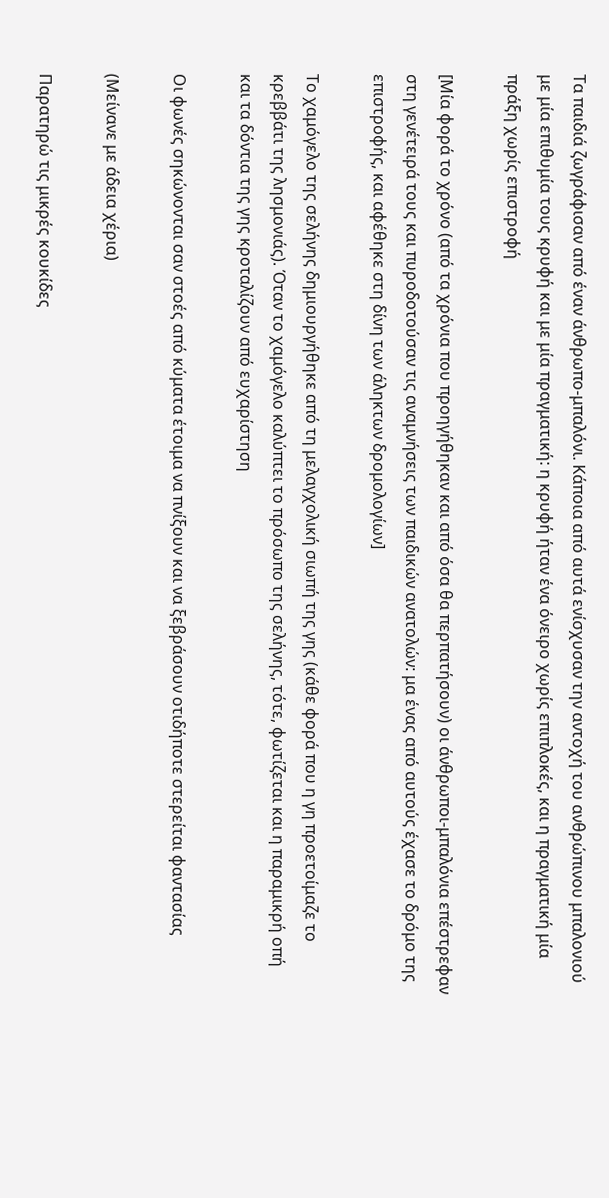Τα παιδιά ζωγράφισαν από έναν άνθρωπο-μπαλόνι. Κάποια από αυτά ενίσχυσαν την αντοχή του ανθρώπινου μπαλονιού με μία επιθυμία τους κρυφή και με μία πραγματική: η κρυφή ήταν ένα όνειρο χωρίς επιπλοκές, και η πραγματική μία πράξη χωρίς επιστροφή

[Μία φορά το χρόνο (από τα χρόνια που προηγήθηκαν και από όσα θα περπατήσουν) οι άνθρωποι-μπαλόνια επέστρεφαν στη γενέτειρά τους και πυροδοτούσαν τις αναμνήσεις των παιδικών ανατολών: μα ένας από αυτούς έχασε το δρόμο της επιστροφής, και αφέθηκε στη δίνη των άληκτων δρομολογίων]

Το χαμόγελο της σελήνης δημιουργήθηκε από τη μελαγχολική σιωπή της γης (κάθε φορά που η γη προετοίμαζε το κρεββάτι της λησμονιάς). Όταν το χαμόγελο καλύπτει το πρόσωπο της σελήνης, τότε, φωτίζεται και η παραμικρή οπή και τα δόντια της γης κροταλίζουν από ευχαρίστηση

Οι φωνές σηκώνονται σαν στοές από κύματα έτοιμα να πνίξουν και να ξεβράσουν οτιδήποτε στερείται φαντασίας

(Μείνανε με άδεια χέρια)

Παρατηρώ τις μικρές κουκίδες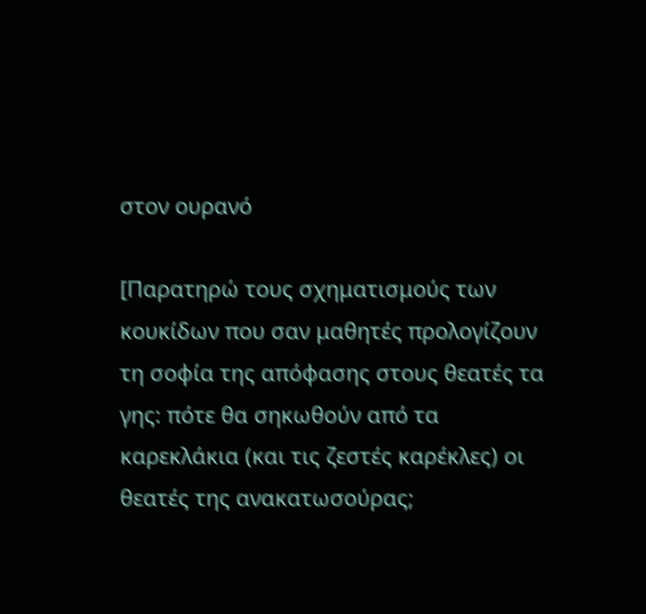στον ουρανό

[Παρατηρώ τους σχηματισμούς των κουκίδων που σαν μαθητές προλογίζουν τη σοφία της απόφασης στους θεατές τα γης: πότε θα σηκωθούν από τα καρεκλάκια (και τις ζεστές καρέκλες) οι θεατές της ανακατωσούρας;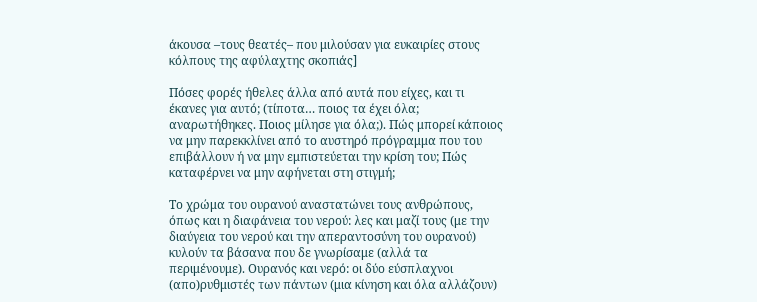άκουσα –τους θεατές– που μιλούσαν για ευκαιρίες στους κόλπους της αφύλαχτης σκοπιάς]

Πόσες φορές ήθελες άλλα από αυτά που είχες, και τι έκανες για αυτό; (τίποτα… ποιος τα έχει όλα; αναρωτήθηκες. Ποιος μίλησε για όλα;). Πώς μπορεί κάποιος να μην παρεκκλίνει από το αυστηρό πρόγραμμα που του επιβάλλουν ή να μην εμπιστεύεται την κρίση του; Πώς καταφέρνει να μην αφήνεται στη στιγμή;

Το χρώμα του ουρανού αναστατώνει τους ανθρώπους, όπως και η διαφάνεια του νερού: λες και μαζί τους (με την διαύγεια του νερού και την απεραντοσύνη του ουρανού) κυλούν τα βάσανα που δε γνωρίσαμε (αλλά τα περιμένουμε). Ουρανός και νερό: οι δύο εύσπλαχνοι (απο)ρυθμιστές των πάντων (μια κίνηση και όλα αλλάζουν)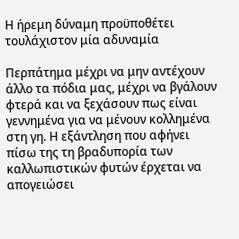Η ήρεμη δύναμη προϋποθέτει τουλάχιστον μία αδυναμία

Περπάτημα μέχρι να μην αντέχουν άλλο τα πόδια μας, μέχρι να βγάλουν φτερά και να ξεχάσουν πως είναι γεννημένα για να μένουν κολλημένα στη γη. Η εξάντληση που αφήνει πίσω της τη βραδυπορία των καλλωπιστικών φυτών έρχεται να απογειώσει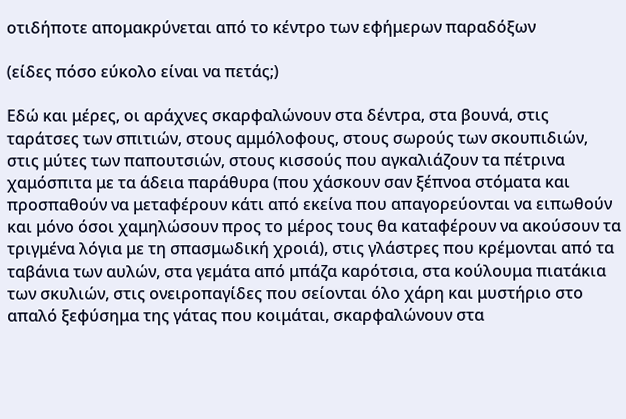οτιδήποτε απομακρύνεται από το κέντρο των εφήμερων παραδόξων

(είδες πόσο εύκολο είναι να πετάς;)

Εδώ και μέρες, οι αράχνες σκαρφαλώνουν στα δέντρα, στα βουνά, στις ταράτσες των σπιτιών, στους αμμόλοφους, στους σωρούς των σκουπιδιών, στις μύτες των παπουτσιών, στους κισσούς που αγκαλιάζουν τα πέτρινα χαμόσπιτα με τα άδεια παράθυρα (που χάσκουν σαν ξέπνοα στόματα και προσπαθούν να μεταφέρουν κάτι από εκείνα που απαγορεύονται να ειπωθούν και μόνο όσοι χαμηλώσουν προς το μέρος τους θα καταφέρουν να ακούσουν τα τριγμένα λόγια με τη σπασμωδική χροιά), στις γλάστρες που κρέμονται από τα ταβάνια των αυλών, στα γεμάτα από μπάζα καρότσια, στα κούλουμα πιατάκια των σκυλιών, στις ονειροπαγίδες που σείονται όλο χάρη και μυστήριο στο απαλό ξεφύσημα της γάτας που κοιμάται, σκαρφαλώνουν στα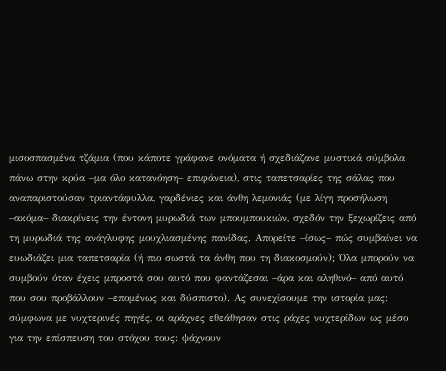μισοσπασμένα τζάμια (που κάποτε γράφανε ονόματα ή σχεδιάζανε μυστικά σύμβολα πάνω στην κρύα –μα όλο κατανόηση– επιφάνεια), στις ταπετσαρίες της σάλας που αναπαριστούσαν τριαντάφυλλα, γαρδένιες και άνθη λεμονιάς (με λίγη προσήλωση –ακόμα– διακρίνεις την έντονη μυρωδιά των μπουμπουκιών, σχεδόν την ξεχωρίζεις από τη μυρωδιά της ανάγλυφης μουχλιασμένης πανίδας. Απορείτε –ίσως– πώς συμβαίνει να ευωδιάζει μια ταπετσαρία (ή πιο σωστά τα άνθη που τη διακοσμούν); Όλα μπορούν να συμβούν όταν έχεις μπροστά σου αυτό που φαντάζεσαι –άρα και αληθινό– από αυτό που σου προβάλλουν –επομένως και δύσπιστο). Ας συνεχίσουμε την ιστορία μας: σύμφωνα με νυχτερινές πηγές, οι αράχνες εθεάθησαν στις ράχες νυχτερίδων ως μέσο για την επίσπευση του στόχου τους: ψάχνουν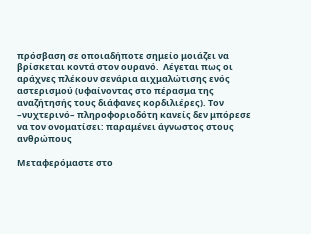πρόσβαση σε οποιαδήποτε σημείο μοιάζει να βρίσκεται κοντά στον ουρανό.  Λέγεται πως οι αράχνες πλέκουν σενάρια αιχμαλώτισης ενός αστερισμού (υφαίνοντας στο πέρασμα της αναζήτησής τους διάφανες κορδιλιέρες). Τον –νυχτερινό– πληροφοριοδότη κανείς δεν μπόρεσε να τον ονοματίσει: παραμένει άγνωστος στους ανθρώπους

Μεταφερόμαστε στο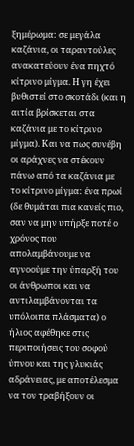ξημέρωμα: σε μεγάλα καζάνια, οι ταραντούλες ανακατεύουν ένα πηχτό κίτρινο μίγμα. Η γη έχει βυθιστεί στο σκοτάδι (και η αιτία βρίσκεται στα καζάνια με το κίτρινο μίγμα). Και να πως συνέβη οι αράχνες να στέκουν πάνω από τα καζάνια με το κίτρινο μίγμα: ένα πρωί (δε θυμάται πια κανείς πιο, σαν να μην υπήρξε ποτέ ο χρόνος που απολαμβάνουμε να αγνοούμε την ύπαρξή του οι άνθρωποι και να αντιλαμβάνονται τα υπόλοιπα πλάσματα) ο ήλιος αφέθηκε στις περιποιήσεις του σοφού ύπνου και της γλυκιάς αδράνειας, με αποτέλεσμα να τον τραβήξουν οι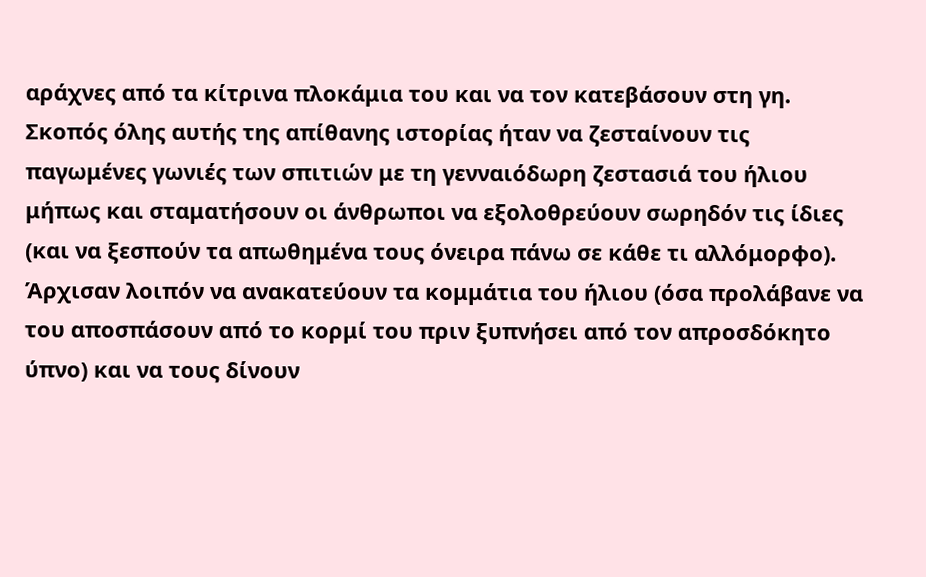αράχνες από τα κίτρινα πλοκάμια του και να τον κατεβάσουν στη γη. Σκοπός όλης αυτής της απίθανης ιστορίας ήταν να ζεσταίνουν τις παγωμένες γωνιές των σπιτιών με τη γενναιόδωρη ζεστασιά του ήλιου μήπως και σταματήσουν οι άνθρωποι να εξολοθρεύουν σωρηδόν τις ίδιες (και να ξεσπούν τα απωθημένα τους όνειρα πάνω σε κάθε τι αλλόμορφο). Άρχισαν λοιπόν να ανακατεύουν τα κομμάτια του ήλιου (όσα προλάβανε να του αποσπάσουν από το κορμί του πριν ξυπνήσει από τον απροσδόκητο ύπνο) και να τους δίνουν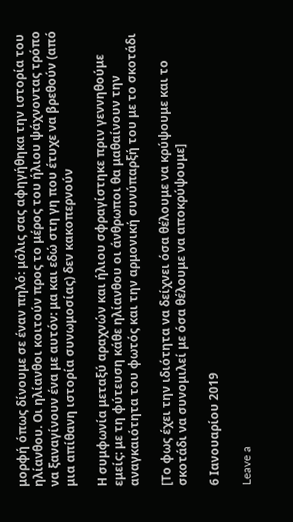μορφή όπως δίνουμε σε έναν πηλό: μόλις σας αφηγήθηκα την ιστορία του ηλίανθου. Οι ηλίανθοι κοιτούν προς το μέρος του ήλιου ψάχνοντας τρόπο να ξαναγίνουν ένα με αυτόν: μα και εδώ στη γη που έτυχε να βρεθούν (από μια απίθανη ιστορία συνωμοσίας) δεν κακοπερνούν

Η συμφωνία μεταξύ αραχνών και ήλιου σφραγίστηκε πριν γεννηθούμε εμείς: με τη φύτευση κάθε ηλίανθου οι άνθρωποι θα μαθαίνουν την αναγκαιότητα του φωτός και την αρμονική συνύπαρξή του με το σκοτάδι

[Το φως έχει την ιδιότητα να δείχνει όσα θέλουμε να κρύψουμε και το σκοτάδι να συνομιλεί με όσα θέλουμε να αποκρύψουμε]

6 Ιανουαρίου 2019

Leave a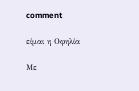comment

είμαι η Οφηλία

Με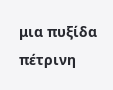μια πυξίδα πέτρινη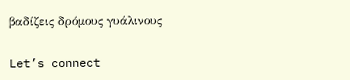βαδίζεις δρόμους γυάλινους

Let’s connect